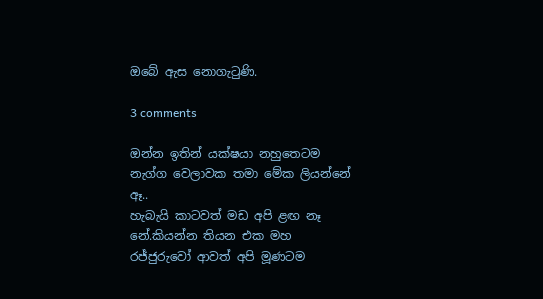ඔබේ ඇස නොගැටුණි.

3 comments

ඔන්න ඉතින් යක්ෂයා නහුතෙටම නැග්ග වෙලාවක තමා මේක ලියන්නේ ඈ..
හැබැයි කාටවත් මඩ අපි ළඟ නෑ නේ.කියන්න තියන එක මහ රජ්ජුරුවෝ ආවත් අපි මූණටම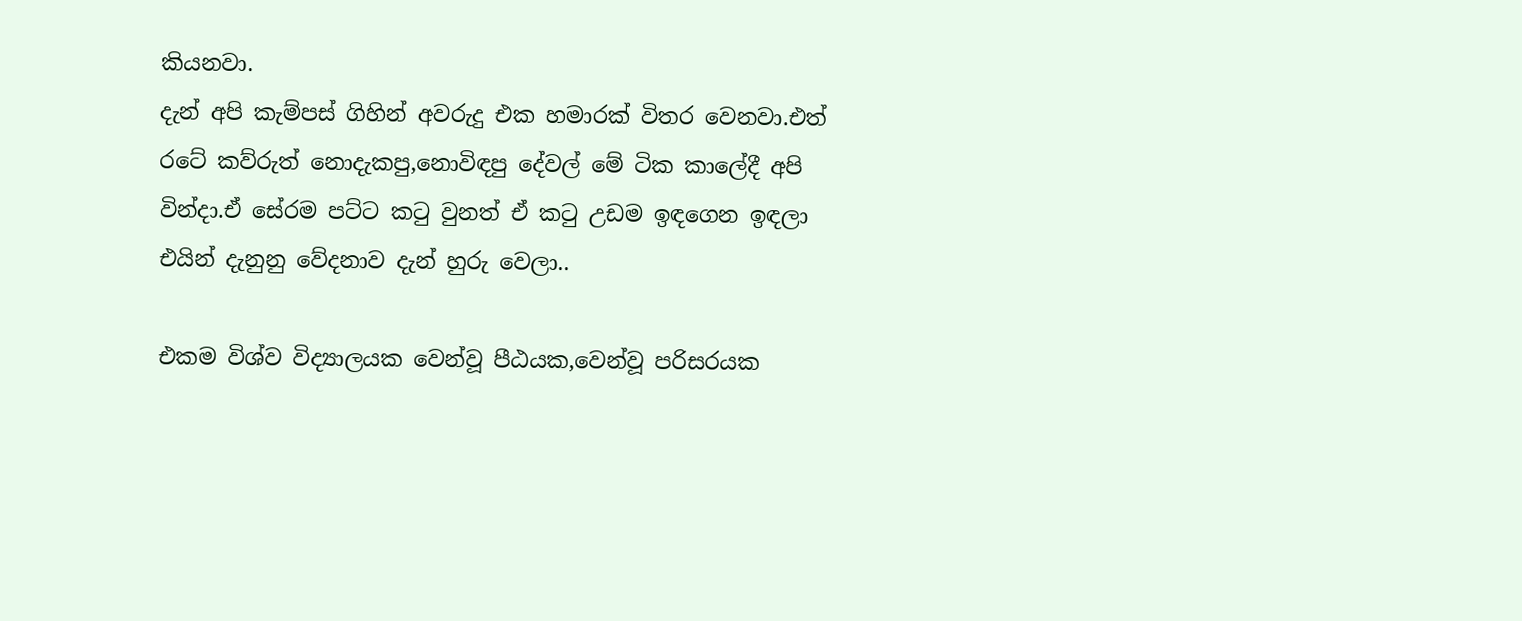කියනවා.
දැන් අපි කැම්පස් ගිහින් අවරුදු එක හමාරක් විතර වෙනවා.එත් රටේ කව්රුත් නොදැකපු,නොවිඳපු දේවල් මේ ටික කාලේදී අපි වින්දා.ඒ සේරම පට්ට කටු වුනත් ඒ කටු උඩම ඉඳගෙන ඉඳලා එයින් දැනුනු වේදනාව දැන් හුරු වෙලා..

එකම විශ්ව විද්‍යාලයක වෙන්වූ පීඨයක,වෙන්වූ පරිසරයක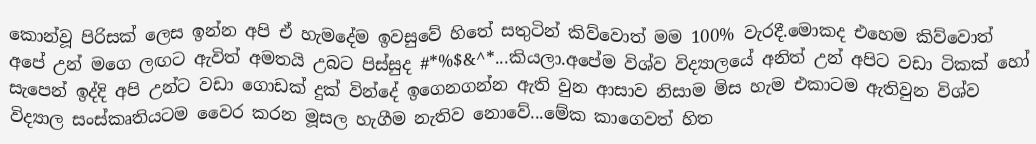කොන්වූ පිරිසක් ලෙස ඉන්න අපි ඒ හැමදේම ඉවසුවේ හිතේ සතුටින් කිව්වොත් මම 100% වැරදී.මොකද එහෙම කිව්වොත් අපේ උන් මගෙ ලඟට ඇවිත් අමතයි උබට පිස්සුද #*%$&^*...කියලා.අපේම විශ්ව විද්‍යාලයේ අනිත් උන් අපිට වඩා ටිකක් හෝ සැපෙන් ඉද්දි අපි උන්ට වඩා ගොඩක් දුක් වින්දේ ඉගෙනගන්න ඇති වුන ආසාව නිසාම මිස හැම එකාටම ඇතිවුන විශ්ව විද්‍යාල සංස්කෘතියටම වෛර කරන මූසල හැගීම නැතිව නොවේ...මේක කාගෙවත් හිත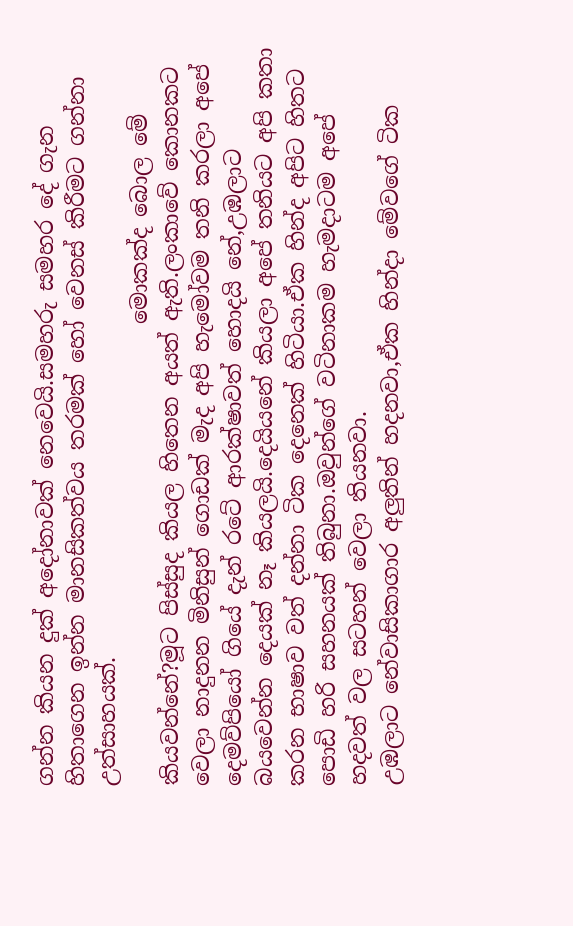ගන්න කියන දුක් අදෝනාවක් නෙවෙයි.සමහරු සමහර දේ ගැන හිතාගෙන ඉන්න මානසිකත්වය තරමක් හෝ වෙනස් කිරීමට ගන්නා උත්සාහයක්.
                                          මොකක්ද බොල මේ කියවන්නේ?මූට පිස්සුද කියල හිතෙන අයත් ඇති.ලංකාවේ කොනකට වෙලා නාදුනන මිනිසුන් ගොඩක් මැද අපි හැමෝවම තනි කරලා අපේ දෙමව්පියෝ ගියේ දැන් රටේ ආරක්ෂාවත් හොදයි නේ,උඹලාට බයවෙන්න දෙයක් නෑ කියලයි.දෙයියනේ කියලා අපේ තනියට අපි කතා කරන භාෂාව වත් දන්නා ටික දෙනෙක් හිටියා.ඒක හින්ද අපිට හිතට පොඩි හරි සහනයක් තිබුනා.ඔවුන්ගේ වටිනාකම හැමදාටම අපේ හදවත් වල සටහන් වෙලා තියනවා.
උඹලාට නේවාසිකාගාර අලුතින් හදනවා,ඒක හින්දා මේවගේ ටික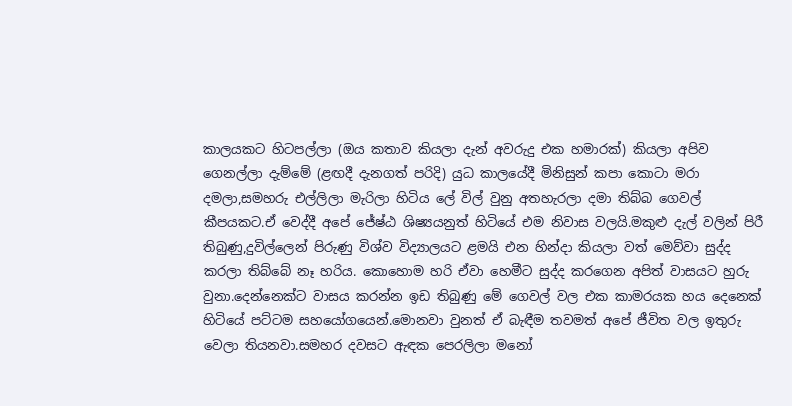කාලයකට හිටපල්ලා (ඔය කතාව කියලා දැන් අවරුදු එක හමාරක්) කියලා අපිව ගෙනල්ලා දැම්මේ (ළඟදී දැනගත් පරිදි) යුධ කාලයේදී මිනිසුන් කපා කොටා මරා දමලා,සමහරු එල්ලිලා මැරිලා හිටිය ලේ විල් වුනු අතහැරලා දමා තිබ්බ ගෙවල් කීපයකට.ඒ වෙද්දී අපේ ජේෂ්ඨ ශිෂ්‍යයනුත් හිටියේ එම නිවාස වලයි.මකුළු දැල් වලින් පිරී තිබුණු,දුවිල්ලෙන් පිරුණු විශ්ව විද්‍යාලයට ළමයි එන හින්දා කියලා වත් මෙව්වා සුද්ද කරලා තිබ්බේ නෑ හරිය. කොහොම හරි ඒවා හෙමීට සුද්ද කරගෙන අපිත් වාසයට හුරු වුනා.දෙන්නෙක්ට වාසය කරන්න ඉඩ තිබුණු මේ ගෙවල් වල එක කාමරයක හය දෙනෙක් හිටියේ පට්ටම සහයෝගයෙන්.මොනවා වුනත් ඒ බැඳීම තවමත් අපේ ජීවිත වල ඉතුරු වෙලා තියනවා.සමහර දවසට ඇඳක පෙරලිලා මනෝ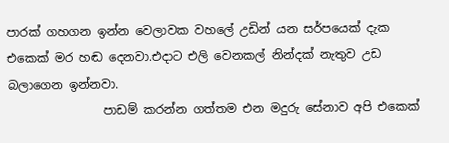පාරක් ගහගන ඉන්න වෙලාවක වහලේ උඩින් යන සර්පයෙක් දැක එකෙක් මර හඬ දෙනවා.එදාට එලි වෙනකල් නින්දක් නැතුව උඩ බලාගෙන ඉන්නවා.
                පාඩම් කරන්න ගත්තම එන මදුරු සේනාව අපි එකෙක්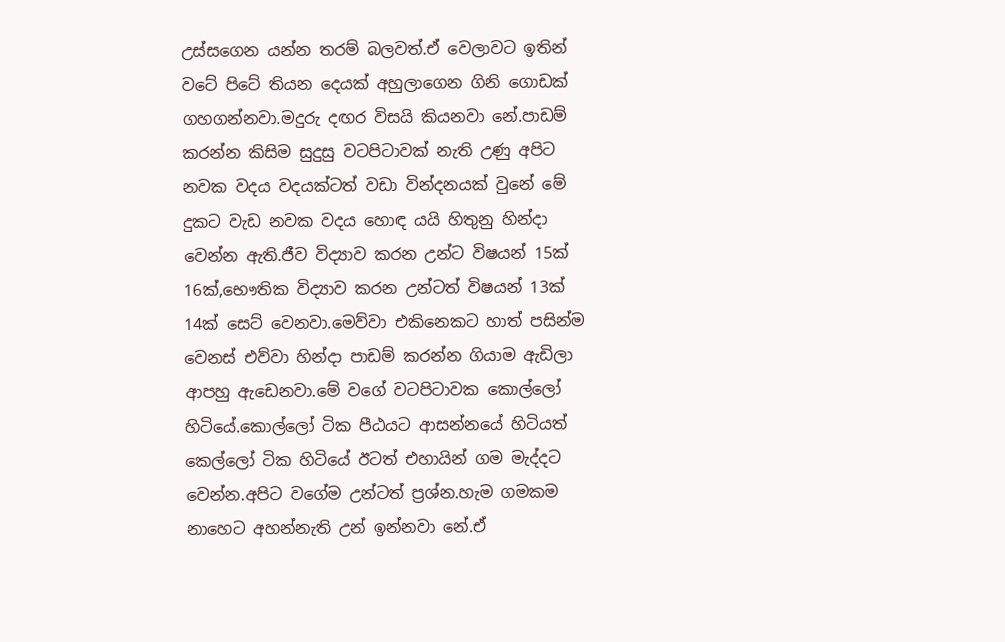උස්සගෙන යන්න තරම් බලවත්.ඒ වෙලාවට ඉතින් වටේ පිටේ තියන දෙයක් අහුලාගෙන ගිනි ගොඩක් ගහගන්නවා.මදුරු දඟර විසයි කියනවා නේ.පාඩම් කරන්න කිසිම සුදුසු වටපිටාවක් නැති උණු අපිට නවක වදය වදයක්ටත් වඩා වින්දනයක් වුනේ මේ දුකට වැඩ නවක වදය හොඳ යයි හිතුනු හින්දා වෙන්න ඇති.ජීව විද්‍යාව කරන උන්ට විෂයන් 15ක් 16ක්,භෞතික විද්‍යාව කරන උන්ටත් විෂයන් 13ක් 14ක් සෙට් වෙනවා.මෙව්වා එකිනෙකට හාත් පසින්ම වෙනස් එව්වා හින්දා පාඩම් කරන්න ගියාම ඇඩිලා ආපහු ඇඩෙනවා.මේ වගේ වටපිටාවක කොල්ලෝ හිටියේ.කොල්ලෝ ටික පීඨයට ආසන්නයේ හිටියත් කෙල්ලෝ ටික හිටියේ ඊටත් එහායින් ගම මැද්දට වෙන්න.අපිට වගේම උන්ටත් ප්‍රශ්න.හැම ගමකම නාහෙට අහන්නැති උන් ඉන්නවා නේ.ඒ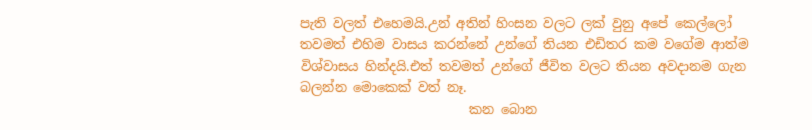පැති වලත් එහෙමයි.උන් අතින් හිංසන වලට ලක් වුනු අපේ කෙල්ලෝ තවමත් එහිම වාසය කරන්නේ උන්ගේ තියන එඩිතර කම වගේම ආත්ම විශ්වාසය හින්දයි.එත් තවමත් උන්ගේ ජීවිත වලට තියන අවදානම ගැන බලන්න මොකෙක් වත් නෑ.
                          කන බොන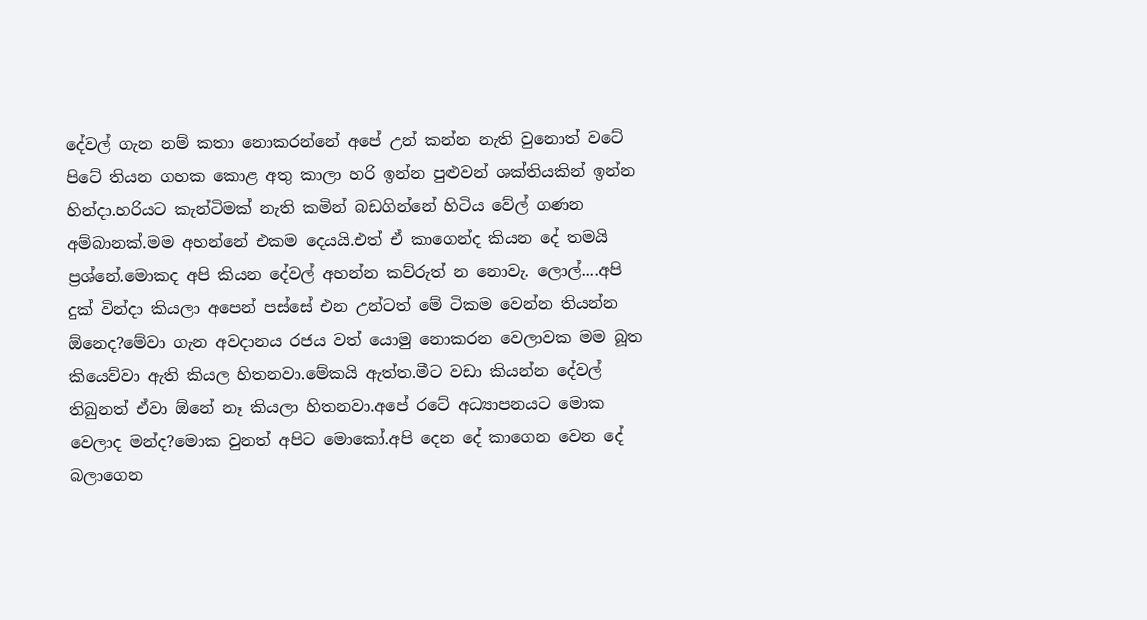දේවල් ගැන නම් කතා නොකරන්නේ අපේ උන් කන්න නැති වුනොත් වටේ පිටේ තියන ගහක කොළ අතු කාලා හරි ඉන්න පුළුවන් ශක්තියකින් ඉන්න හින්දා.හරියට කැන්ටිමක් නැති කමින් බඩගින්නේ හිටිය වේල් ගණන අම්බානක්.මම අහන්නේ එකම දෙයයි.එත් ඒ කාගෙන්ද කියන දේ තමයි ප්‍රශ්නේ.මොකද අපි කියන දේවල් අහන්න කව්රුත් න නොවැ. ලොල්....අපි දුක් වින්දා කියලා අපෙන් පස්සේ එන උන්ටත් මේ ටිකම වෙන්න තියන්න ඕනෙද?මේවා ගැන අවදානය රජය වත් යොමු නොකරන වෙලාවක මම බූත කියෙව්වා ඇති කියල හිතනවා.මේකයි ඇත්ත.මීට වඩා කියන්න දේවල් තිබුනත් ඒවා ඕනේ නෑ කියලා හිතනවා.අපේ රටේ අධ්‍යාපනයට මොක වෙලාද මන්ද?මොක වුනත් අපිට මොකෝ.අපි දෙන දේ කාගෙන වෙන දේ බලාගෙන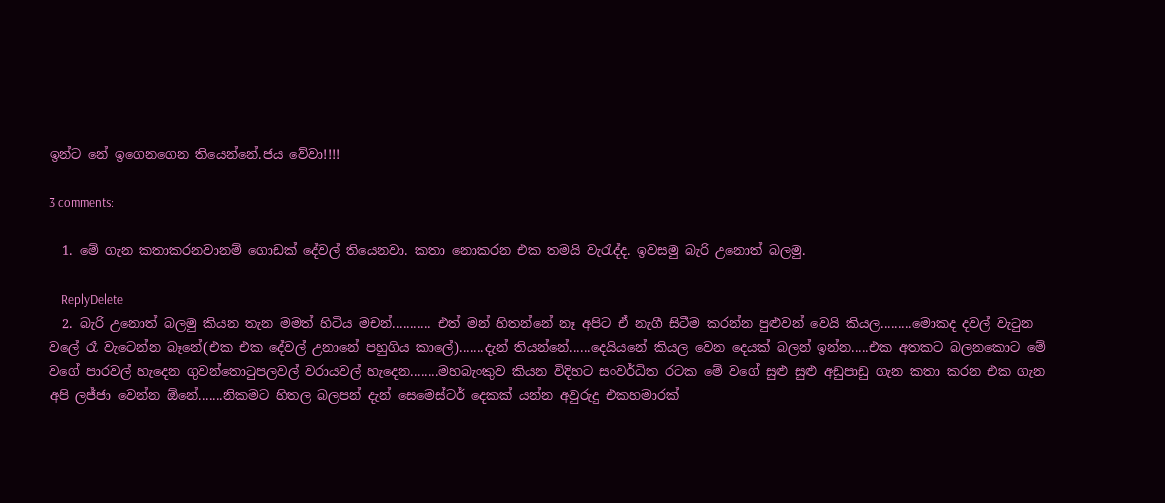ඉන්ට නේ ඉගෙනගෙන තියෙන්නේ.ජය වේවා!!!!

3 comments:

  1. මේ ගැන කතාකරනවානම් ගොඩක් දේවල් තියෙනවා. කතා නොකරන එක තමයි වැරැද්ද. ඉවසමු බැරි උනොත් බලමු.

    ReplyDelete
  2. බැරි උනොත් බලමු කියන තැන මමත් හිටිය මචන්........... එත් මන් හිතන්නේ නෑ අපිට ඒ නැගී සිටීම කරන්න පුළුවන් වෙයි කියල.........මොකද දවල් වැටුන වලේ රෑ වැටෙන්න බෑනේ(එක එක දේවල් උනානේ පහුගිය කාලේ).......දැන් තියන්නේ......දෙයියනේ කියල වෙන දෙයක් බලන් ඉන්න.....එක අතකට බලනකොට මේ වගේ පාරවල් හැදෙන ගුවන්තොටුපලවල් වරායවල් හැදෙන........මහබැංකුව කියන විදිහට සංවර්ධිත රටක මේ වගේ සුළු සුළු අඩුපාඩු ගැන කතා කරන එක ගැන අපි ලජ්ජා වෙන්න ඕනේ.......නිකමට හිතල බලපන් දැන් සෙමෙස්ටර් දෙකක් යන්න අවුරුදු එකහමාරක්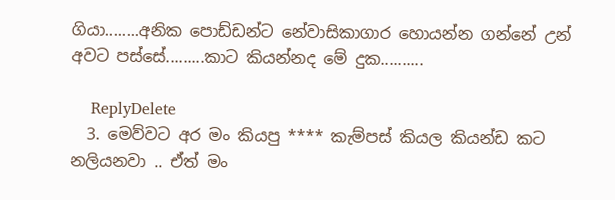ගියා........අනික පොඩ්ඩන්ට නේවාසිකාගාර හොයන්න ගන්නේ උන් අවට පස්සේ.........කාට කියන්නද මේ දුක..........

    ReplyDelete
  3. මෙව්වට අර මං කියපු **** කැම්පස් කියල කියන්ඩ කට නලියනවා .. ඒත් මං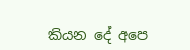කියන දේ අපෙ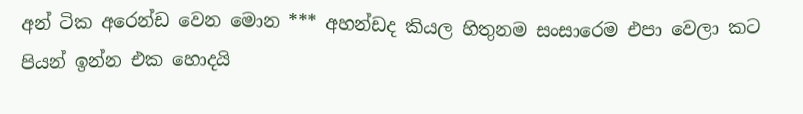අන් ටික අරෙන්ඩ වෙන මොන *** අහන්ඩද කියල හිතුනම සංසාරෙම එපා වෙලා කට පියන් ඉන්න එක හොදයි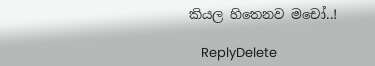කියල හිතෙනව මචෝ..!

    ReplyDelete